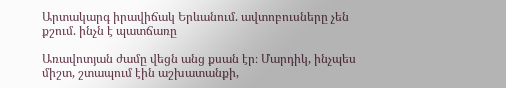Արտակարգ իրավիճակ Երևանում. ավտոբուսները չեն քշում. ինչն է պատճառը

Առավոտյան ժամը վեցն անց քսան էր։ Մարդիկ, ինչպես միշտ, շտապում էին աշխատանքի,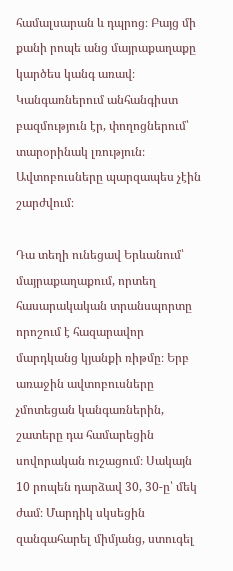համալսարան և դպրոց։ Բայց մի քանի րոպե անց մայրաքաղաքը կարծես կանգ առավ։ Կանգառներում անհանգիստ բազմություն էր, փողոցներում՝ տարօրինակ լռություն։ Ավտոբուսները պարզապես չէին շարժվում։

Դա տեղի ունեցավ Երևանում՝ մայրաքաղաքում, որտեղ հասարակական տրանսպորտը որոշում է հազարավոր մարդկանց կյանքի ռիթմը։ Երբ առաջին ավտոբուսները չմոտեցան կանգառներին, շատերը դա համարեցին սովորական ուշացում։ Սակայն 10 րոպեն դարձավ 30, 30-ը՝ մեկ ժամ։ Մարդիկ սկսեցին զանգահարել միմյանց, ստուգել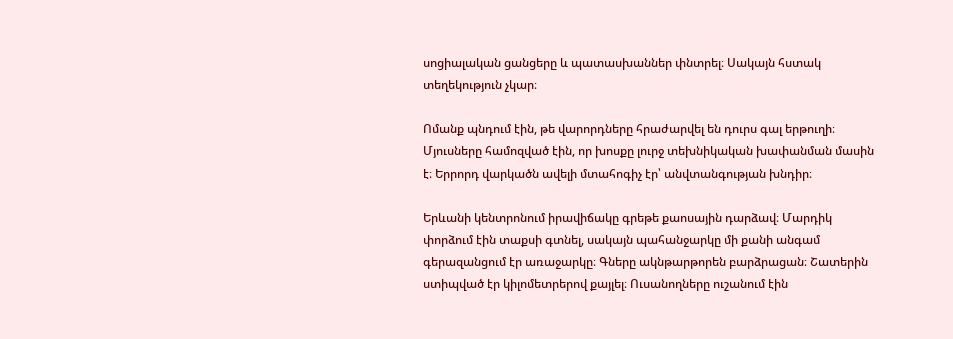սոցիալական ցանցերը և պատասխաններ փնտրել։ Սակայն հստակ տեղեկություն չկար։

Ոմանք պնդում էին, թե վարորդները հրաժարվել են դուրս գալ երթուղի։ Մյուսները համոզված էին, որ խոսքը լուրջ տեխնիկական խափանման մասին է։ Երրորդ վարկածն ավելի մտահոգիչ էր՝ անվտանգության խնդիր։

Երևանի կենտրոնում իրավիճակը գրեթե քաոսային դարձավ։ Մարդիկ փորձում էին տաքսի գտնել, սակայն պահանջարկը մի քանի անգամ գերազանցում էր առաջարկը։ Գները ակնթարթորեն բարձրացան։ Շատերին ստիպված էր կիլոմետրերով քայլել։ Ուսանողները ուշանում էին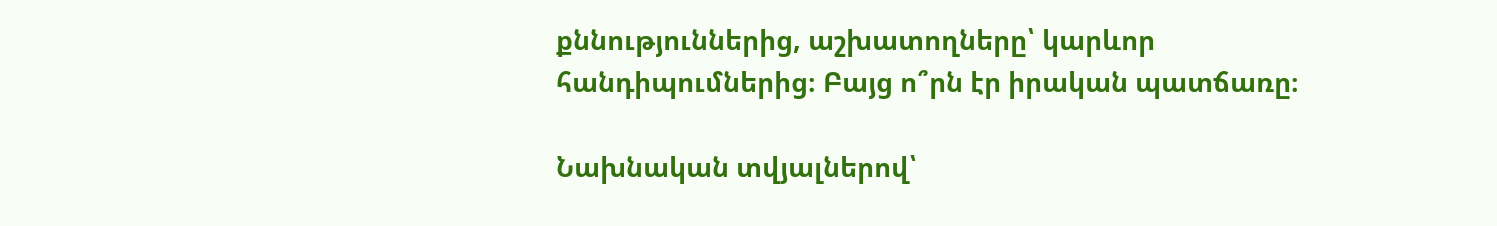քննություններից, աշխատողները՝ կարևոր հանդիպումներից։ Բայց ո՞րն էր իրական պատճառը։

Նախնական տվյալներով՝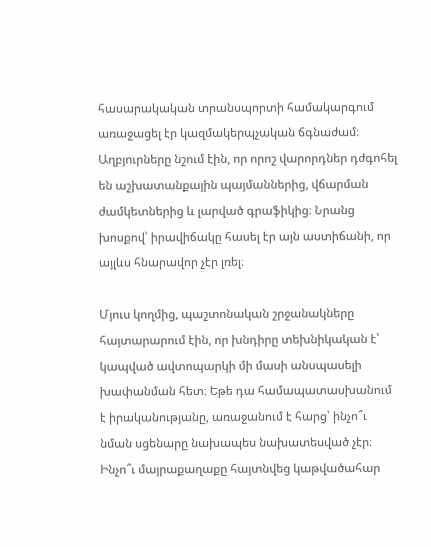հասարակական տրանսպորտի համակարգում առաջացել էր կազմակերպչական ճգնաժամ։ Աղբյուրները նշում էին, որ որոշ վարորդներ դժգոհել են աշխատանքային պայմաններից, վճարման ժամկետներից և լարված գրաֆիկից։ Նրանց խոսքով՝ իրավիճակը հասել էր այն աստիճանի, որ այլևս հնարավոր չէր լռել։

Մյուս կողմից, պաշտոնական շրջանակները հայտարարում էին, որ խնդիրը տեխնիկական է՝ կապված ավտոպարկի մի մասի անսպասելի խափանման հետ։ Եթե դա համապատասխանում է իրականությանը, առաջանում է հարց՝ ինչո՞ւ նման սցենարը նախապես նախատեսված չէր։ Ինչո՞ւ մայրաքաղաքը հայտնվեց կաթվածահար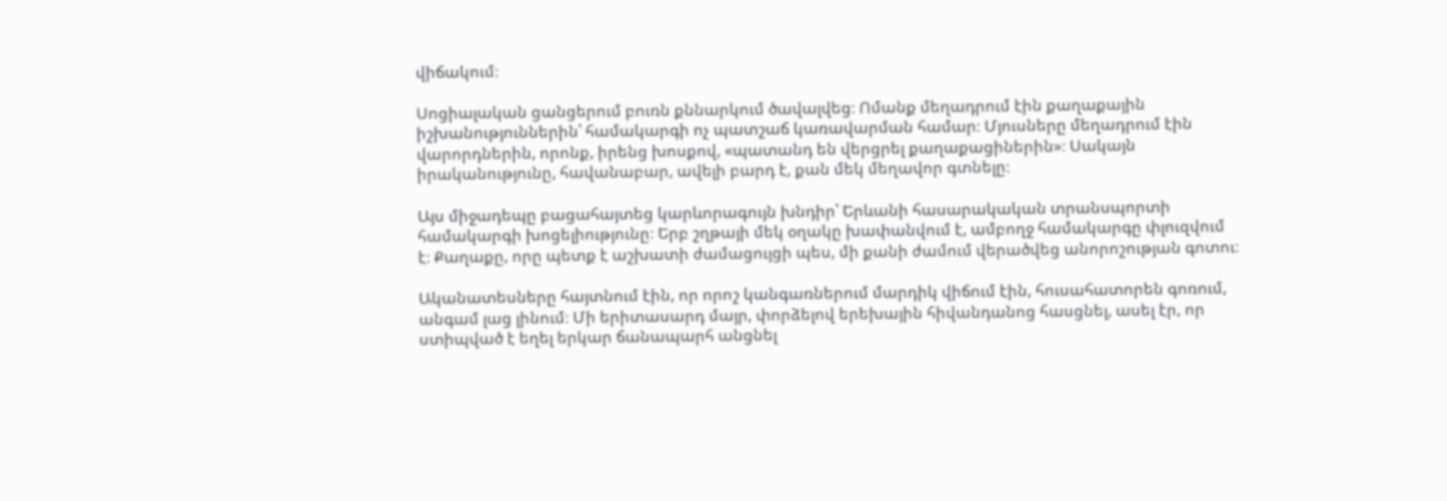վիճակում։

Սոցիալական ցանցերում բուռն քննարկում ծավալվեց։ Ոմանք մեղադրում էին քաղաքային իշխանություններին՝ համակարգի ոչ պատշաճ կառավարման համար։ Մյուսները մեղադրում էին վարորդներին, որոնք, իրենց խոսքով, «պատանդ են վերցրել քաղաքացիներին»։ Սակայն իրականությունը, հավանաբար, ավելի բարդ է, քան մեկ մեղավոր գտնելը։

Այս միջադեպը բացահայտեց կարևորագույն խնդիր՝ Երևանի հասարակական տրանսպորտի համակարգի խոցելիությունը։ Երբ շղթայի մեկ օղակը խափանվում է, ամբողջ համակարգը փլուզվում է։ Քաղաքը, որը պետք է աշխատի ժամացույցի պես, մի քանի ժամում վերածվեց անորոշության գոտու։

Ականատեսները հայտնում էին, որ որոշ կանգառներում մարդիկ վիճում էին, հուսահատորեն գոռում, անգամ լաց լինում։ Մի երիտասարդ մայր, փորձելով երեխային հիվանդանոց հասցնել, ասել էր, որ ստիպված է եղել երկար ճանապարհ անցնել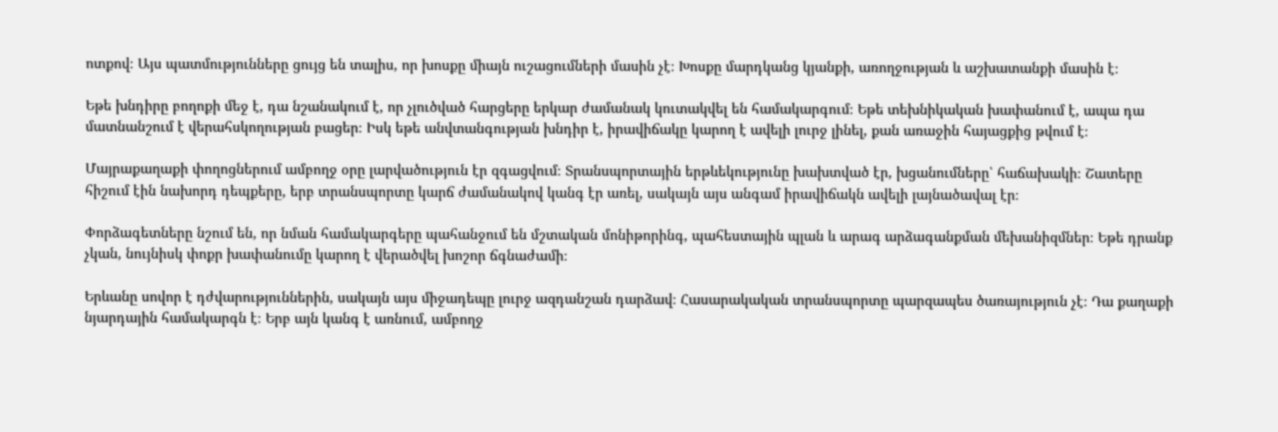ոտքով։ Այս պատմությունները ցույց են տալիս, որ խոսքը միայն ուշացումների մասին չէ։ Խոսքը մարդկանց կյանքի, առողջության և աշխատանքի մասին է։

Եթե խնդիրը բողոքի մեջ է, դա նշանակում է, որ չլուծված հարցերը երկար ժամանակ կուտակվել են համակարգում։ Եթե տեխնիկական խափանում է, ապա դա մատնանշում է վերահսկողության բացեր։ Իսկ եթե անվտանգության խնդիր է, իրավիճակը կարող է ավելի լուրջ լինել, քան առաջին հայացքից թվում է։

Մայրաքաղաքի փողոցներում ամբողջ օրը լարվածություն էր զգացվում։ Տրանսպորտային երթևեկությունը խախտված էր, խցանումները՝ հաճախակի։ Շատերը հիշում էին նախորդ դեպքերը, երբ տրանսպորտը կարճ ժամանակով կանգ էր առել, սակայն այս անգամ իրավիճակն ավելի լայնածավալ էր։

Փորձագետները նշում են, որ նման համակարգերը պահանջում են մշտական մոնիթորինգ, պահեստային պլան և արագ արձագանքման մեխանիզմներ։ Եթե դրանք չկան, նույնիսկ փոքր խափանումը կարող է վերածվել խոշոր ճգնաժամի։

Երևանը սովոր է դժվարություններին, սակայն այս միջադեպը լուրջ ազդանշան դարձավ։ Հասարակական տրանսպորտը պարզապես ծառայություն չէ։ Դա քաղաքի նյարդային համակարգն է։ Երբ այն կանգ է առնում, ամբողջ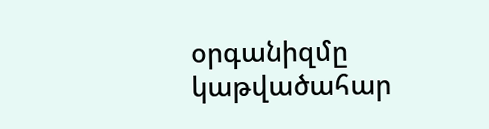օրգանիզմը կաթվածահար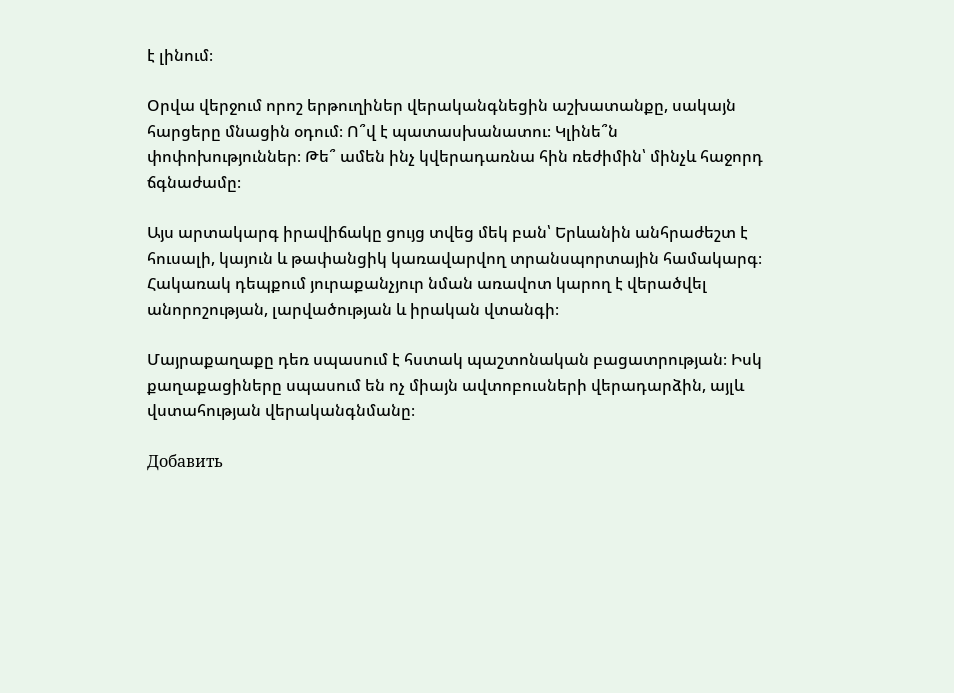է լինում։

Օրվա վերջում որոշ երթուղիներ վերականգնեցին աշխատանքը, սակայն հարցերը մնացին օդում։ Ո՞վ է պատասխանատու։ Կլինե՞ն փոփոխություններ։ Թե՞ ամեն ինչ կվերադառնա հին ռեժիմին՝ մինչև հաջորդ ճգնաժամը։

Այս արտակարգ իրավիճակը ցույց տվեց մեկ բան՝ Երևանին անհրաժեշտ է հուսալի, կայուն և թափանցիկ կառավարվող տրանսպորտային համակարգ։ Հակառակ դեպքում յուրաքանչյուր նման առավոտ կարող է վերածվել անորոշության, լարվածության և իրական վտանգի։

Մայրաքաղաքը դեռ սպասում է հստակ պաշտոնական բացատրության։ Իսկ քաղաքացիները սպասում են ոչ միայն ավտոբուսների վերադարձին, այլև վստահության վերականգնմանը։

Добавить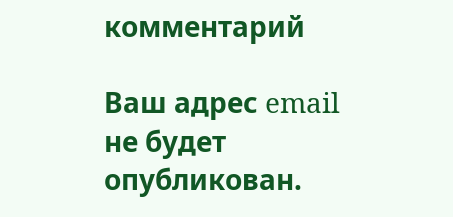комментарий

Ваш адрес email не будет опубликован.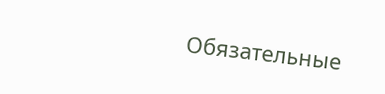Обязательные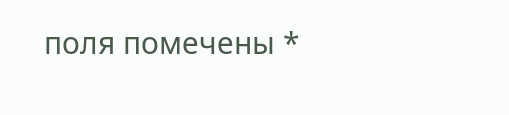поля помечены *